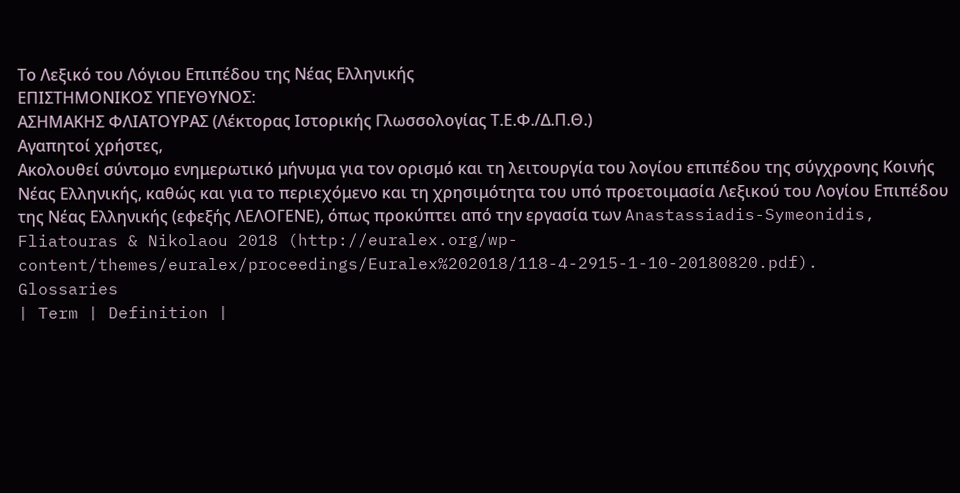Το Λεξικό του Λόγιου Επιπέδου της Νέας Ελληνικής
ΕΠΙΣΤΗΜΟΝΙΚΟΣ ΥΠΕΥΘΥΝΟΣ:
ΑΣΗΜΑΚΗΣ ΦΛΙΑΤΟΥΡΑΣ (Λέκτορας Ιστορικής Γλωσσολογίας Τ.Ε.Φ./Δ.Π.Θ.)
Αγαπητοί χρήστες,
Ακολουθεί σύντομο ενημερωτικό μήνυμα για τον ορισμό και τη λειτουργία του λογίου επιπέδου της σύγχρονης Κοινής Νέας Ελληνικής, καθώς και για το περιεχόμενο και τη χρησιμότητα του υπό προετοιμασία Λεξικού του Λογίου Επιπέδου της Νέας Ελληνικής (εφεξής ΛΕΛΟΓΕΝΕ), όπως προκύπτει από την εργασία των Anastassiadis-Symeonidis, Fliatouras & Nikolaou 2018 (http://euralex.org/wp-content/themes/euralex/proceedings/Euralex%202018/118-4-2915-1-10-20180820.pdf).
Glossaries
| Term | Definition |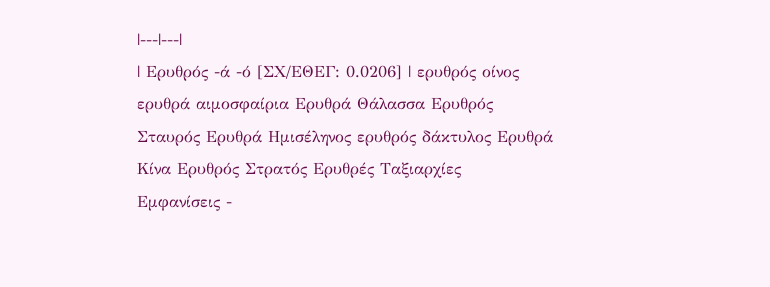|---|---|
| Ερυθρός -ά -ό [ΣΧ/ΕΘΕΓ: 0.0206] | ερυθρός οίνος ερυθρά αιμοσφαίρια Ερυθρά Θάλασσα Ερυθρός Σταυρός Ερυθρά Hμισέληνος ερυθρός δάκτυλος Ερυθρά Kίνα Ερυθρός Στρατός Ερυθρές Tαξιαρχίες
Εμφανίσεις -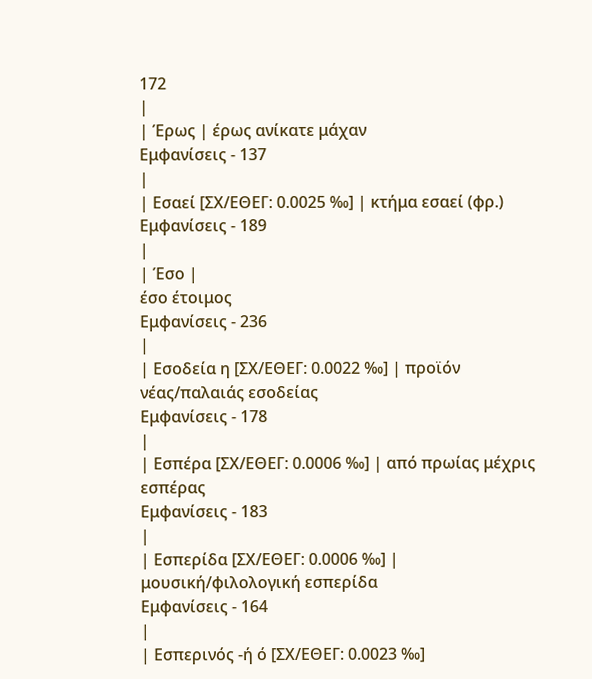172
|
| Έρως | έρως ανίκατε μάχαν
Εμφανίσεις - 137
|
| Εσαεί [ΣΧ/ΕΘΕΓ: 0.0025 ‰] | κτήμα εσαεί (φρ.)
Εμφανίσεις - 189
|
| Έσο |
έσο έτοιμος
Εμφανίσεις - 236
|
| Εσοδεία η [ΣΧ/ΕΘΕΓ: 0.0022 ‰] | προϊόν νέας/παλαιάς εσοδείας
Εμφανίσεις - 178
|
| Εσπέρα [ΣΧ/ΕΘΕΓ: 0.0006 ‰] | από πρωίας μέχρις εσπέρας
Εμφανίσεις - 183
|
| Εσπερίδα [ΣΧ/ΕΘΕΓ: 0.0006 ‰] | μουσική/φιλολογική εσπερίδα
Εμφανίσεις - 164
|
| Εσπερινός -ή ό [ΣΧ/ΕΘΕΓ: 0.0023 ‰]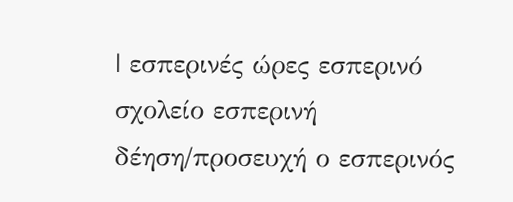| εσπερινές ώρες εσπερινό σχολείο εσπερινή δέηση/προσευχή ο εσπερινός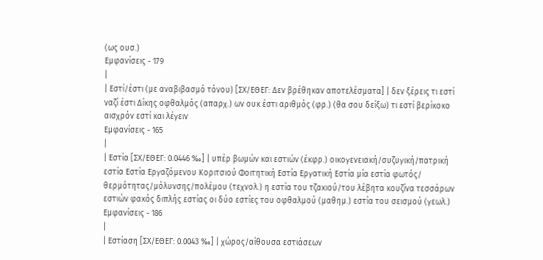(ως ουσ.)
Εμφανίσεις - 179
|
| Εστί/έστι (με αναβιβασμό τόνου) [ΣΧ/ΕΘΕΓ: Δεν βρέθηκαν αποτελέσματα] | δεν ξέρεις τι εστί ναζί έστι Δίκης οφθαλμός (απαρχ.) ων ουκ έστι αριθμός (φρ.) (θα σου δείξω) τι εστί βερίκοκο αισχρόν εστί και λέγειν
Εμφανίσεις - 165
|
| Εστία [ΣΧ/ΕΘΕΓ: 0.0446 ‰] | υπέρ βωμών και εστιών (έκφρ.) οικογενειακή/συζυγική/πατρική εστία Εστία Εργαζόμενου Kοριτσιού Φοιτητική Εστία Εργατική Εστία μία εστία φωτός/ θερμότητας/μόλυνσης/πολέμου (τεχνολ.) η εστία του τζακιού/του λέβητα κουζίνα τεσσάρων εστιών φακός διπλής εστίας οι δύο εστίες του οφθαλμού (μαθημ.) εστία του σεισμού (γεωλ.)
Εμφανίσεις - 186
|
| Εστίαση [ΣΧ/ΕΘΕΓ: 0.0043 ‰] | χώρος/αίθουσα εστιάσεων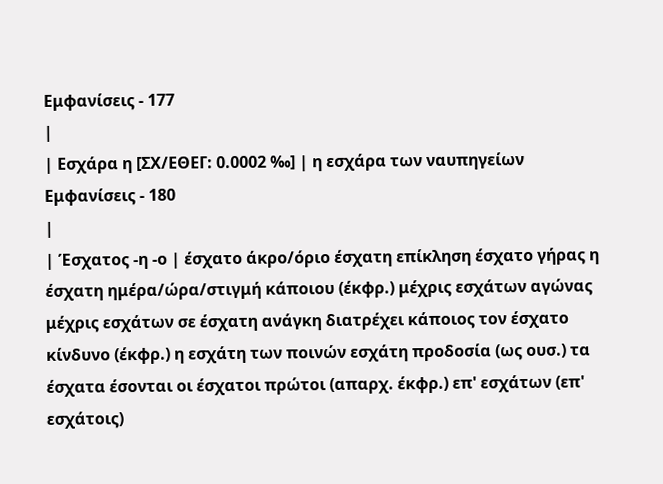Εμφανίσεις - 177
|
| Εσχάρα η [ΣΧ/ΕΘΕΓ: 0.0002 ‰] | η εσχάρα των ναυπηγείων
Εμφανίσεις - 180
|
| Έσχατος -η -ο | έσχατο άκρο/όριο έσχατη επίκληση έσχατο γήρας η έσχατη ημέρα/ώρα/στιγμή κάποιου (έκφρ.) μέχρις εσχάτων αγώνας μέχρις εσχάτων σε έσχατη ανάγκη διατρέχει κάποιος τον έσχατο κίνδυνο (έκφρ.) η εσχάτη των ποινών εσχάτη προδοσία (ως ουσ.) τα έσχατα έσονται οι έσχατοι πρώτοι (απαρχ. έκφρ.) επ' εσχάτων (επ' εσχάτοις)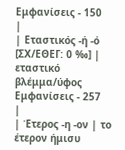Εμφανίσεις - 150
|
| Εταστικός -ή -ό [ΣΧ/ΕΘΕΓ: 0 ‰] | εταστικό βλέμμα/ύφος
Εμφανίσεις - 257
|
| Έτερος -η -ον | το έτερον ήμισυ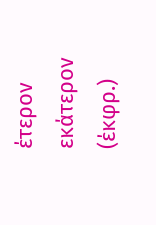έτερον εκάτερον (έκφρ.)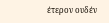έτερον ουδέν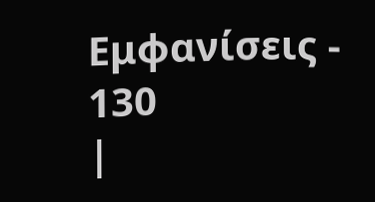Εμφανίσεις - 130
|